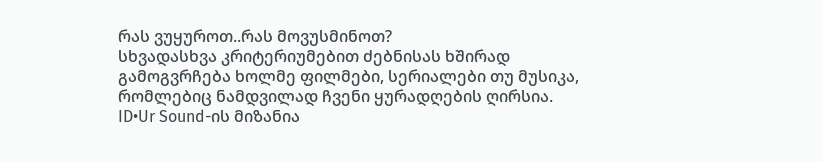რას ვუყუროთ..რას მოვუსმინოთ?
სხვადასხვა კრიტერიუმებით ძებნისას ხშირად გამოგვრჩება ხოლმე ფილმები, სერიალები თუ მუსიკა, რომლებიც ნამდვილად ჩვენი ყურადღების ღირსია.
ID•Ur Sound-ის მიზანია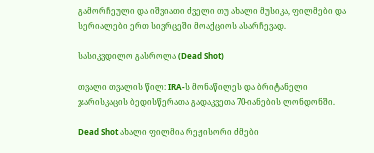გამორჩეული და იშვიათი ძველი თუ ახალი მუსიკა, ფილმები და სერიალები ერთ სივრცეში მოაქციოს ასარჩევად.

სასიკვდილო გასროლა (Dead Shot)

თვალი თვალის წილ: IRA-ს მონაწილეს და ბრიტანელი ჯარისკაცის ბედისწერათა გადაკვეთა 70-იანების ლონდონში.

Dead Shot ახალი ფილმია რეჟისორი ძმები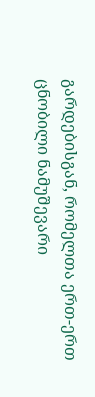გარდებისგან, რომელთა ერთ-ერთ ცნობილი ნამუშევარი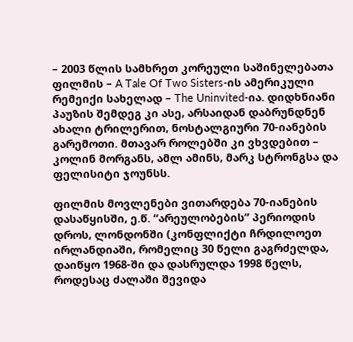– 2003 წლის სამხრეთ კორეული საშინელებათა ფილმის – A Tale Of Two Sisters-ის ამერიკული რემეიქი სახელად – The Uninvited-ია. დიდხნიანი პაუზის შემდეგ კი ასე, არსაიდან დაბრუნდნენ ახალი ტრილერით, ნოსტალგიური 70-იანების გარემოთი. მთავარ როლებში კი ვხვდებით – კოლინ მორგანს, ამლ ამინს, მარკ სტრონგსა და ფელისიტი ჯოუნსს.

ფილმის მოვლენები ვითარდება 70-იანების დასაწყისში, ე.წ. “არეულობების” პერიოდის დროს, ლონდონში (კონფლიქტი ჩრდილოეთ ირლანდიაში, რომელიც 30 წელი გაგრძელდა, დაიწყო 1968-ში და დასრულდა 1998 წელს, როდესაც ძალაში შევიდა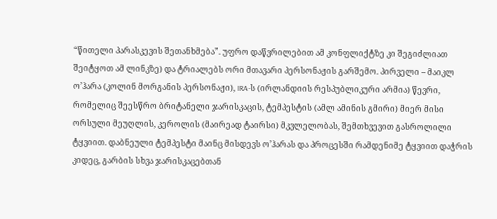“წითელი პარასკევის შეთანხმება”. უფრო დაწვრილებით ამ კონფლიქტზე კი შეგიძლიათ შეიტყოთ ამ ლინკზე) და ტრიალებს ორი მთავარი პერსონაჟის გარშემო. პირველი – მაიკლ ო’ჰარა (კოლინ მორგანის პერსონაჟი), IRA-ს (ირლანდიის რესპუბლიკური არმია) წევრი, რომელიც შეესწრო ბრიტანელი ჯარისკაცის, ტემპესტის (ამლ ამინის გმირი) მიერ მისი ორსული მეუღლის, კეროლის (მაირეად ტაირსი) მკვლელობას, შემთხვევით გასროლილი ტყვიით. დაბნეული ტემპესტი მაინც მისდევს ო’ჰარას და პროცესში რამდენიმე ტყვიით დაჭრის კიდეც, გარბის სხვა ჯარისკაცებთან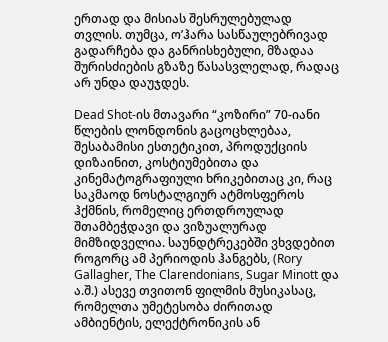ერთად და მისიას შესრულებულად თვლის. თუმცა, ო’ჰარა სასწაულებრივად გადარჩება და განრისხებული, მზადაა შურისძიების გზაზე წასასვლელად, რადაც არ უნდა დაუჯდეს.

Dead Shot-ის მთავარი “კოზირი” 70-იანი წლების ლონდონის გაცოცხლებაა, შესაბამისი ესთეტიკით, პროდუქციის დიზაინით, კოსტიუმებითა და კინემატოგრაფიული ხრიკებითაც კი, რაც საკმაოდ ნოსტალგიურ ატმოსფეროს ჰქმნის, რომელიც ერთდროულად შთამბეჭდავი და ვიზუალურად მიმზიდველია. საუნდტრეკებში ვხვდებით როგორც ამ პერიოდის ჰანგებს, (Rory Gallagher, The Clarendonians, Sugar Minott და ა.შ.) ასევე თვითონ ფილმის მუსიკასაც, რომელთა უმეტესობა ძირითად ამბიენტის, ელექტრონიკის ან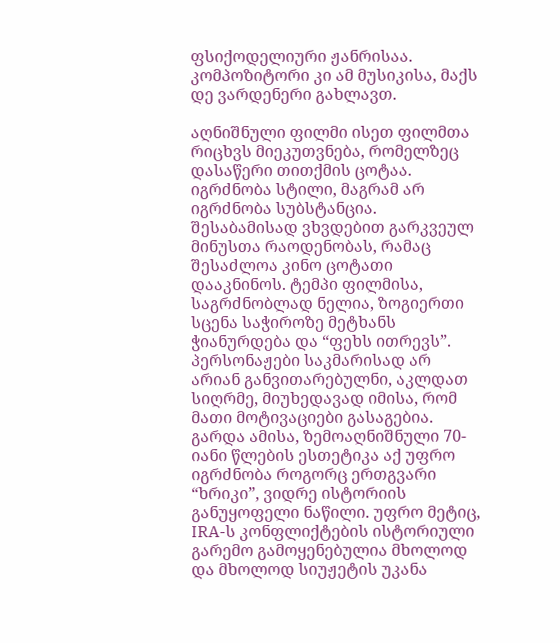ფსიქოდელიური ჟანრისაა. კომპოზიტორი კი ამ მუსიკისა, მაქს დე ვარდენერი გახლავთ.

აღნიშნული ფილმი ისეთ ფილმთა რიცხვს მიეკუთვნება, რომელზეც დასაწერი თითქმის ცოტაა. იგრძნობა სტილი, მაგრამ არ იგრძნობა სუბსტანცია. შესაბამისად ვხვდებით გარკვეულ მინუსთა რაოდენობას, რამაც შესაძლოა კინო ცოტათი დააკნინოს. ტემპი ფილმისა, საგრძნობლად ნელია, ზოგიერთი სცენა საჭიროზე მეტხანს ჭიანურდება და “ფეხს ითრევს”. პერსონაჟები საკმარისად არ არიან განვითარებულნი, აკლდათ სიღრმე, მიუხედავად იმისა, რომ მათი მოტივაციები გასაგებია. გარდა ამისა, ზემოაღნიშნული 70-იანი წლების ესთეტიკა აქ უფრო იგრძნობა როგორც ერთგვარი “ხრიკი”, ვიდრე ისტორიის განუყოფელი ნაწილი. უფრო მეტიც, IRA-ს კონფლიქტების ისტორიული გარემო გამოყენებულია მხოლოდ და მხოლოდ სიუჟეტის უკანა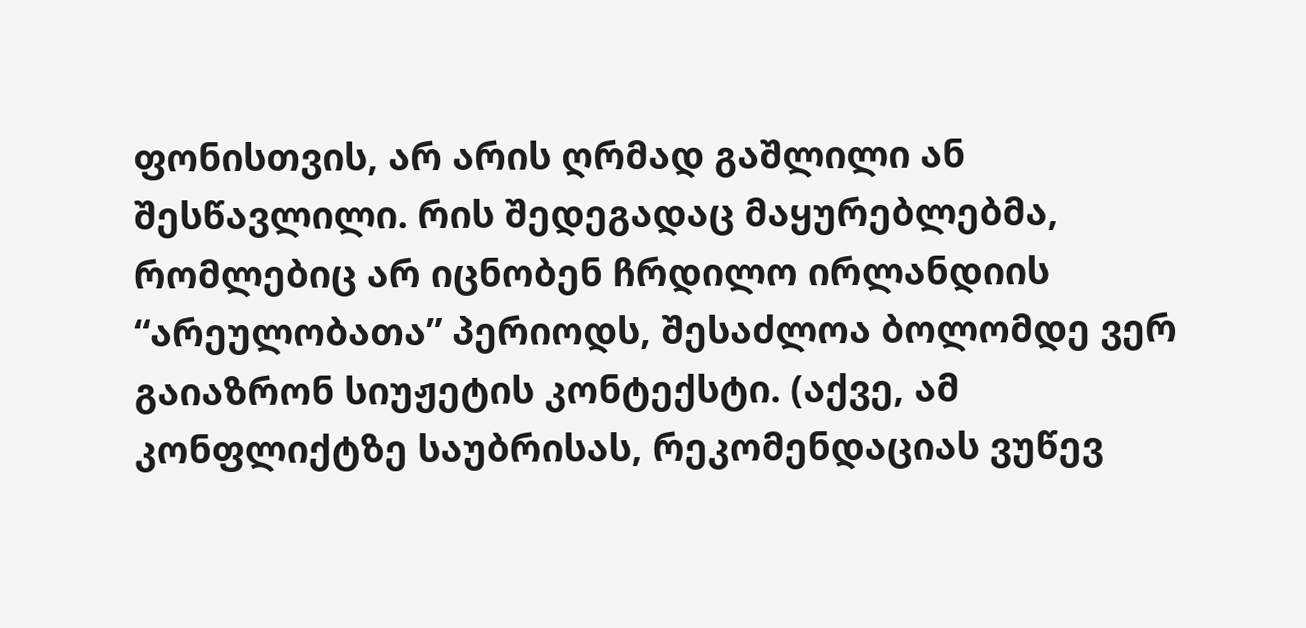ფონისთვის, არ არის ღრმად გაშლილი ან შესწავლილი. რის შედეგადაც მაყურებლებმა, რომლებიც არ იცნობენ ჩრდილო ირლანდიის “არეულობათა” პერიოდს, შესაძლოა ბოლომდე ვერ გაიაზრონ სიუჟეტის კონტექსტი. (აქვე, ამ კონფლიქტზე საუბრისას, რეკომენდაციას ვუწევ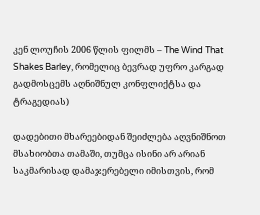კენ ლოუჩის 2006 წლის ფილმს – The Wind That Shakes Barley, რომელიც ბევრად უფრო კარგად გადმოსცემს აღნიშნულ კონფლიქტსა და ტრაგედიას)

დადებითი მხარეებიდან შეიძლება აღვნიშნოთ მსახიობთა თამაში, თუმცა ისინი არ არიან საკმარისად დამაჯერებელი იმისთვის, რომ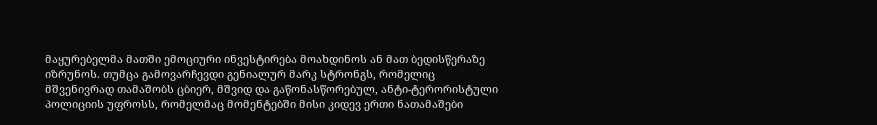მაყურებელმა მათში ემოციური ინვესტირება მოახდინოს ან მათ ბედისწერაზე იზრუნოს. თუმცა გამოვარჩევდი გენიალურ მარკ სტრონგს, რომელიც მშვენივრად თამაშობს ცბიერ, მშვიდ და გაწონასწორებულ, ანტი-ტერორისტული პოლიციის უფროსს, რომელმაც მომენტებში მისი კიდევ ერთი ნათამაშები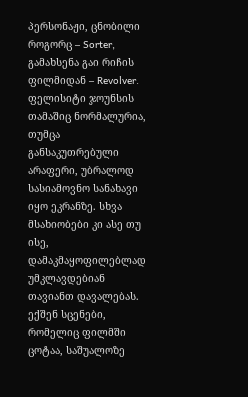პერსონაჟი, ცნობილი როგორც – Sorter, გამახსენა გაი რიჩის ფილმიდან – Revolver. ფელისიტი ჯოუნსის თამაშიც ნორმალურია, თუმცა განსაკუთრებული არაფერი, უბრალოდ სასიამოვნო სანახავი იყო ეკრანზე. სხვა მსახიობები კი ასე თუ ისე, დამაკმაყოფილებლად უმკლავდებიან თავიანთ დავალებას. ექშენ სცენები, რომელიც ფილმში ცოტაა, საშუალოზე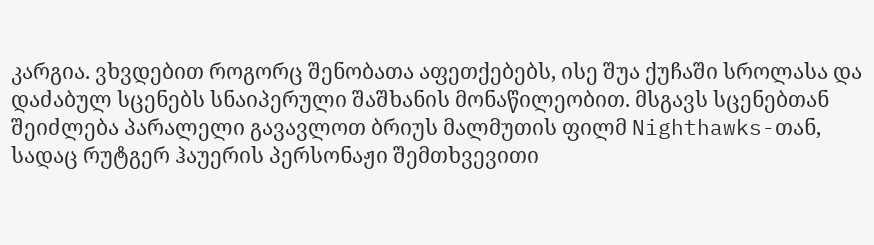კარგია. ვხვდებით როგორც შენობათა აფეთქებებს, ისე შუა ქუჩაში სროლასა და დაძაბულ სცენებს სნაიპერული შაშხანის მონაწილეობით. მსგავს სცენებთან შეიძლება პარალელი გავავლოთ ბრიუს მალმუთის ფილმ Nighthawks-თან, სადაც რუტგერ ჰაუერის პერსონაჟი შემთხვევითი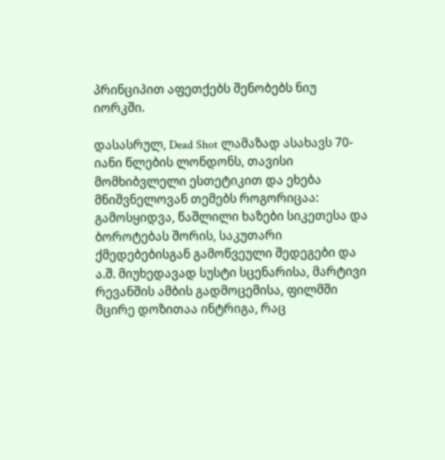პრინციპით აფეთქებს შენობებს ნიუ იორკში.

დასასრულ, Dead Shot ლამაზად ასახავს 70-იანი წლების ლონდონს, თავისი მომხიბვლელი ესთეტიკით და ეხება მნიშვნელოვან თემებს როგორიცაა: გამოსყიდვა, წაშლილი ხაზები სიკეთესა და ბოროტებას შორის, საკუთარი ქმედებებისგან გამოწვეული შედეგები და ა.შ. მიუხედავად სუსტი სცენარისა, მარტივი რევანშის ამბის გადმოცემისა, ფილმში მცირე დოზითაა ინტრიგა, რაც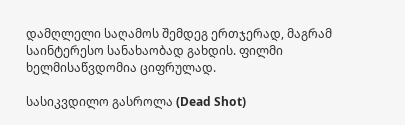დამღლელი საღამოს შემდეგ ერთჯერად, მაგრამ საინტერესო სანახაობად გახდის. ფილმი ხელმისაწვდომია ციფრულად.

სასიკვდილო გასროლა (Dead Shot)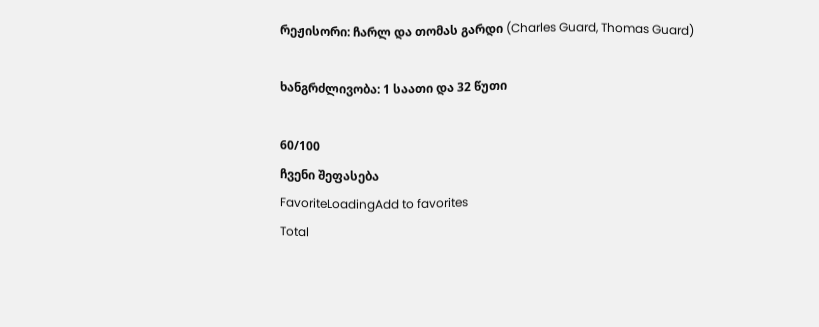რეჟისორი: ჩარლ და თომას გარდი (Charles Guard, Thomas Guard)

ხანგრძლივობა: 1 საათი და 32 წუთი

60/100
ჩვენი შეფასება
FavoriteLoadingAdd to favorites
Total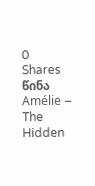0
Shares
წინა
Amélie – The Hidden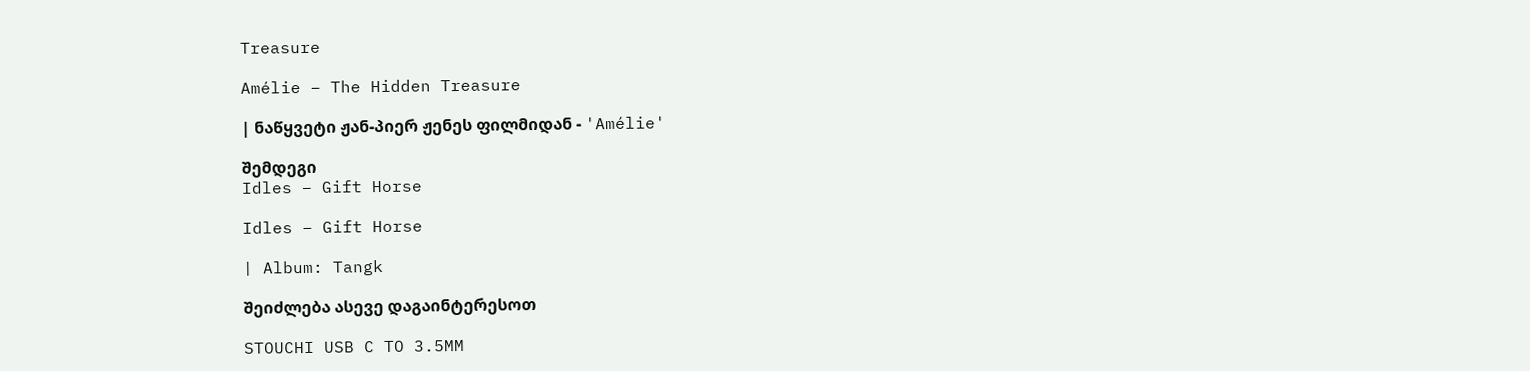Treasure

Amélie – The Hidden Treasure

| ნაწყვეტი ჟან-პიერ ჟენეს ფილმიდან - 'Amélie'

შემდეგი
Idles – Gift Horse

Idles – Gift Horse

| Album: Tangk

შეიძლება ასევე დაგაინტერესოთ

STOUCHI USB C TO 3.5MM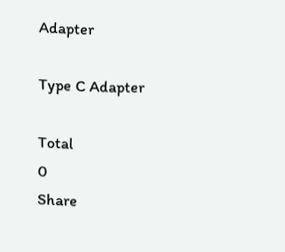Adapter

Type C Adapter

Total
0
Share